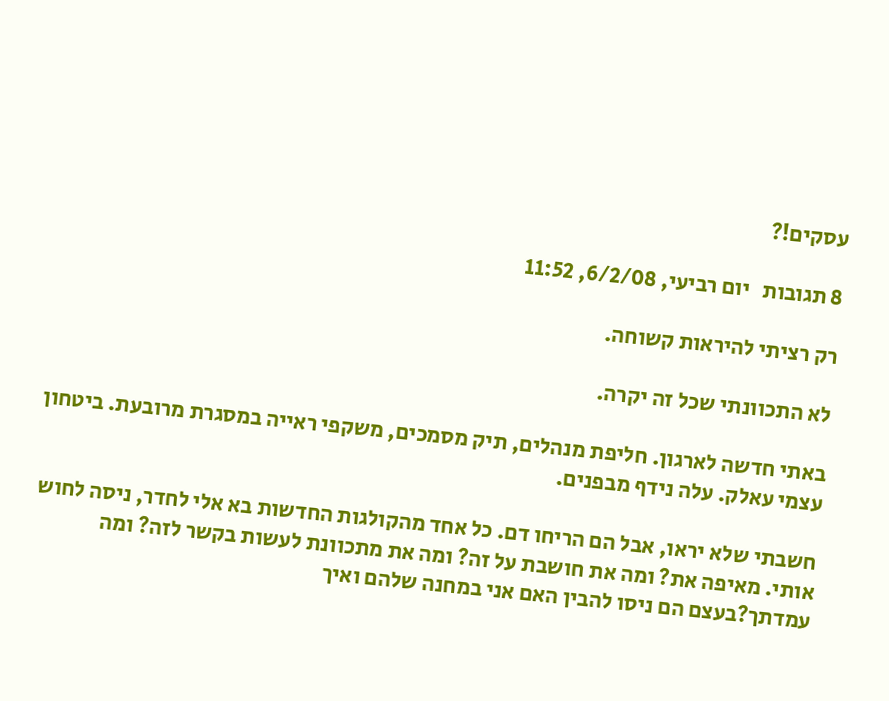עסקים!?

8 תגובות   יום רביעי, 6/2/08, 11:52

רק רציתי להיראות קשוחה.

לא התכוונתי שכל זה יקרה.

באתי חדשה לארגון. חליפת מנהלים, תיק מסמכים, משקפי ראייה במסגרת מרובעת. ביטחון עצמי עאלק. עלה נידף מבפנים.

חשבתי שלא יראו, אבל הם הריחו דם. כל אחד מהקולגות החדשות בא אלי לחדר, ניסה לחוש אותי. מאיפה את? ומה את חושבת על זה? ומה את מתכוונת לעשות בקשר לזה? ומה עמדתך?בעצם הם ניסו להבין האם אני במחנה שלהם ואיך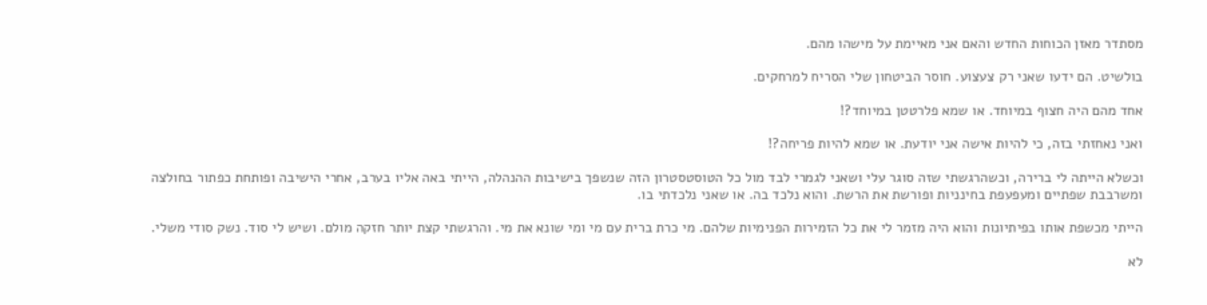מסתדר מאזן הכוחות החדש והאם אני מאיימת על מישהו מהם.

בולשיט. הם ידעו שאני רק צעצוע. חוסר הביטחון שלי הסריח למרחקים.

אחד מהם היה חצוף במיוחד. או שמא פלרטטן במיוחד?!

ואני נאחזתי בזה, כי להיות אישה אני יודעת. או שמא להיות פריחה?!

וכשלא הייתה לי ברירה, וכשהרגשתי שזה סוגר עלי ושאני לגמרי לבד מול כל הטוסטסטרון הזה שנשפך בישיבות ההנהלה, הייתי באה אליו בערב, אחרי הישיבה ופותחת כפתור בחולצה ומשרבבת שפתיים ומעפעפת בחינניות ופורשת את הרשת. והוא נלכד בה. או שאני נלכדתי בו.

הייתי מכשפת אותו בפיתיונות והוא היה מזמר לי את כל הזמירות הפנימיות שלהם. מי כרת ברית עם מי ומי שונא את מי. והרגשתי קצת יותר חזקה מולם. ושיש לי סוד. נשק סודי משלי.

לא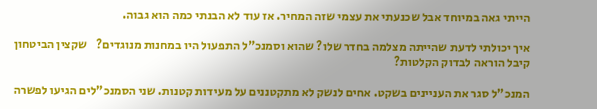הייתי גאה במיוחד אבל שכנעתי את עצמי שזה המחיר. אז עוד לא הבנתי כמה הוא גבוה.

איך יכולתי לדעת שהייתה מצלמה בחדר שלו? שהוא וסמנכ"ל התפעול היו במחנות מנוגדים?    שקצין הביטחון קיבל הוראה לבדוק הקלטות?

המנכ"ל סגר את העניינים בשקט. אחים לנשק לא מתקטננים על מעידות קטנות. שני הסמנכ"לים הגיעו לפשרה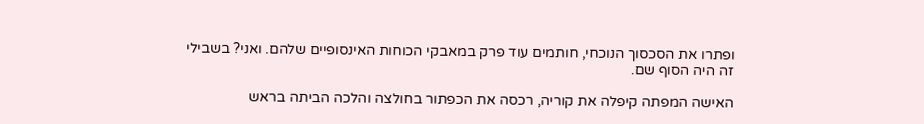ופתרו את הסכסוך הנוכחי, חותמים עוד פרק במאבקי הכוחות האינסופיים שלהם. ואני? בשבילי זה היה הסוף שם.

האישה המפתה קיפלה את קוריה, רכסה את הכפתור בחולצה והלכה הביתה בראש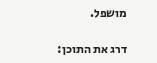מושפל.

דרג את התוכן: